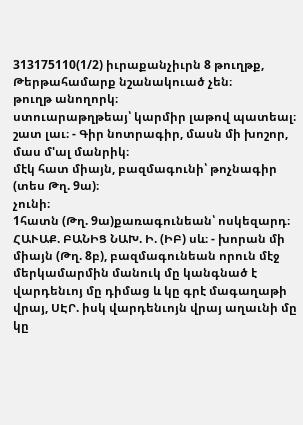313175110(1/2) իւրաքանչիւրն 8 թուղթք, Թերթահամարք նշանակուած չեն։
թուղթ անողորկ։
ստուարաթղթեայ՝ կարմիր լաթով պատեալ։
շատ լաւ։ - Գիր նոտրագիր, մասն մի խոշոր, մաս մ'ալ մանրիկ։
մէկ հատ միայն, բազմագունի՝ թոչնագիր (տես Թղ. 9ա)։
չունի։
1հատն (Թղ. 9ա)քառագունեան՝ ոսկեզարդ։
ՀԱՒԱՔ. ԲԱՆԻՑ ՆԱԽ. Ի. (ԻԲ) սև։ - խորան մի միայն (Թղ. 8բ), բազմագունեան որուն մէջ մերկամարմին մանուկ մը կանգնած է վարդենւոյ մը դիմաց և կը գրէ մագաղաթի վրայ, ՍԷՐ. իսկ վարդենւոյն վրայ աղաւնի մը կը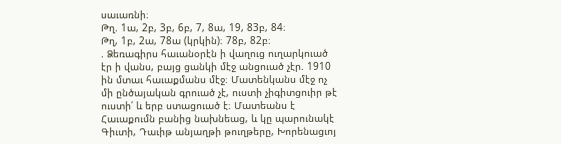սաւառնի։
Թղ. 1ա, 2բ, 3բ, 6բ, 7, 8ա, 19, 83բ, 84։
Թղ, 1բ, 2ա, 78ա (կրկին)։ 78բ, 82բ։
. Ձեռագիրս հաւանօրէն ի վաղուց ուղարկուած էր ի վանս, բայց ցանկի մէջ անցուած չէր. 1910 ին մտաւ հաւաքմանս մէջ։ Մատենկանս մէջ ոչ մի ընծայական գրուած չէ, ուստի չիգիտցուիր թէ ուստի՛ և երբ ստացուած է։ Մատեանս է Հաւաքումն բանից նախնեաց, և կը պարունակէ Գիւտի, Դաւիթ անյաղթի թուղթերը, Խորենացւոյ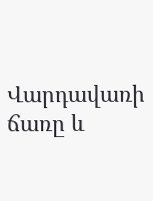Վարդավառի ճառը և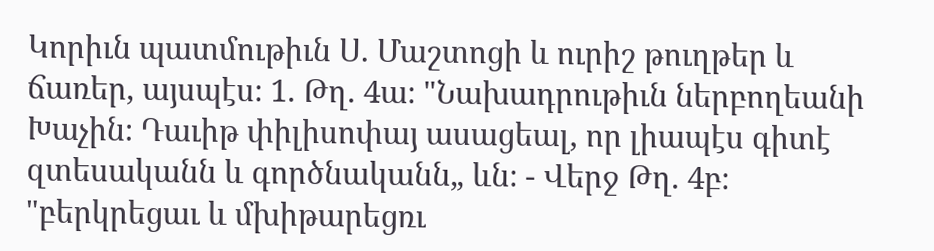Կորիւն պատմութիւն Ս. Մաշտոցի և ուրիշ թուղթեր և ճառեր, այսպէս։ 1. Թղ. 4ա։ "Նախադրութիւն ներբողեանի Խաչին։ Դաւիթ փիլիսոփայ ասացեալ, որ լիապէս գիտէ զտեսականն և գործնականն„ ևն։ - Վերջ Թղ. 4բ։ "բերկրեցաւ և մխիթարեցռւ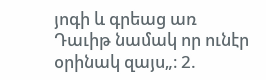յոգի և գրեաց առ Դաւիթ նամակ որ ունէր օրինակ զայս„։ 2.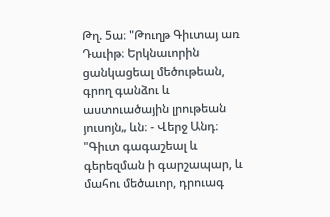Թղ. 5ա։ "Թուղթ Գիւտայ առ Դաւիթ։ Երկնաւորին ցանկացեալ մեծութեան, գրող գանձու և աստուածային լրութեան յուսոյն„ ևն։ - Վերջ Անդ։ "Գիւտ գագաշեալ և գերեզման ի գարշապար, և մահու մեծաւոր, դրուագ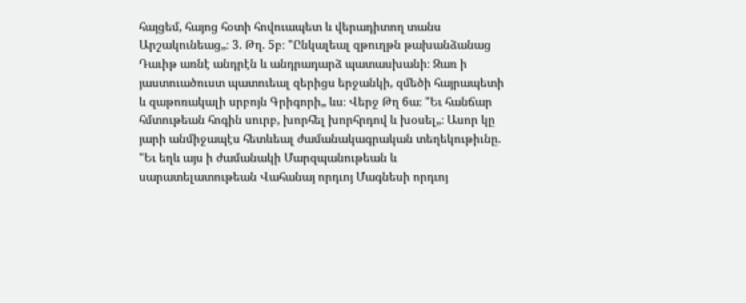հայցեմ, հայոց հօտի հովուապետ և վերադիտող տանս Արշակունեաց„։ 3. Թղ. 5բ։ "Ընկալեալ զթուղթն թախանձանաց Դաւիթ առնէ անդրէն և անդրադարձ պատասխանի։ Զառ ի յաստուածուստ պատուեալ զերիցս երջանկի, զմեծի հայրապետի և զաթոռակալի սրբոյն Գրիգորի„ ևս։ Վերջ Թղ 6ա։ "Եւ հանճար հմտութեան հոգին սուրբ, խորհել խորհրդով և խօսել„։ Ասոր կը յարի անմիջապէս հետևեալ ժամանակագրական տեղեկութիւնը. "Եւ եղև այս ի ժամանակի Մարզպանութեան և սարատելատութեան Վահանայ որդւոյ Մագնեսի որդւոյ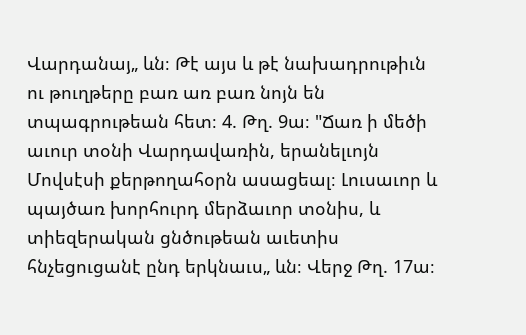Վարդանայ„ ևն։ Թէ այս և թէ նախադրութիւն ու թուղթերը բառ առ բառ նոյն են տպագրութեան հետ։ 4. Թղ. 9ա։ "Ճառ ի մեծի աւուր տօնի Վարդավառին, երանելւոյն Մովսէսի քերթողահօրն ասացեալ։ Լուսաւոր և պայծառ խորհուրդ մերձաւոր տօնիս, և տիեզերական ցնծութեան աւետիս հնչեցուցանէ ընդ երկնաւս„ ևն։ Վերջ Թղ. 17ա։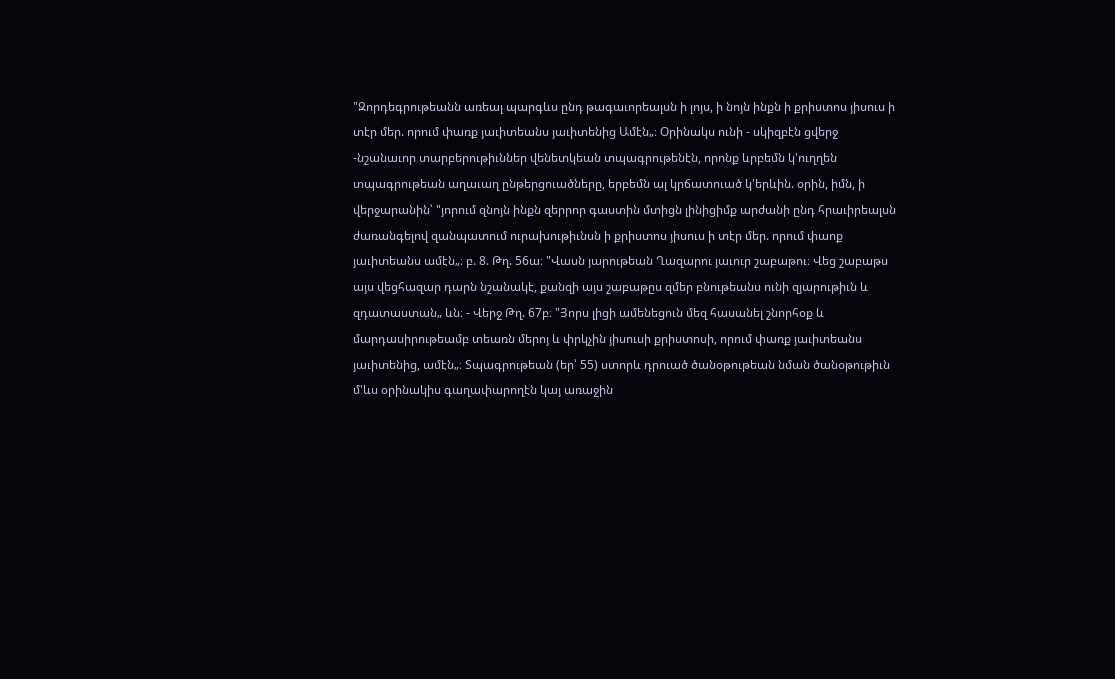"Զորդեգրութեանն առեալ պարգևս ընդ թագաւորեալսն ի լոյս, ի նոյն ինքն ի քրիստոս յիսուս ի տէր մեր. որում փառք յաւիտեանս յաւիտենից Ամէն„։ Օրինակս ունի - սկիզբէն ցվերջ -նշանաւոր տարբերութիւններ վենետկեան տպագրութենէն, որոնք ևրբեմն կ'ուղղեն տպագրութեան աղաւաղ ընթերցուածները, երբեմն ալ կրճատուած կ'երևին. օրին, իմն, ի վերջարանին՝ "յորում զնոյն ինքն զերրոր գաստին մտիցն լինիցիմք արժանի ընդ հրաւիրեալսն ժառանգելով զանպատում ուրախութիւնսն ի քրիստոս յիսուս ի տէր մեր. որում փաոք յաւիտեանս ամէն„։ բ. 8. Թղ. 56ա։ "Վասն յարութեան Ղազարու յաւուր շաբաթու։ Վեց շաբաթս այս վեցհազար դարն նշանակէ, քանզի այս շաբաթըս զմեր բնութեանս ունի զյարութիւն և զդատաստան„ ևն։ - Վերջ Թղ. 67բ։ "Յորս լիցի ամենեցուն մեզ հասանել շնորհօք և մարդասիրութեամբ տեառն մերոյ և փրկչին յիսուսի քրիստոսի, որում փառք յաւիտեանս յաւիտենից, ամէն„։ Տպագրութեան (եր՝ 55) ստորև դրուած ծանօթութեան նման ծանօթութիւն մ'ևս օրինակիս գաղափարողէն կայ առաջին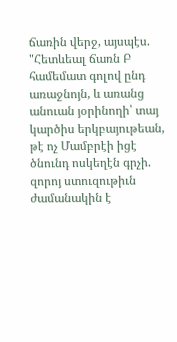ճառին վերջ, այսպէս. "Հետևեալ ճառն Բ համեմատ գոլով ընդ առաջնոյն, և առանց անուան յօրինողի՝ տայ կարծիս երկբայութեան, թէ ոչ Մամբրէի իցէ ծնունդ ոսկեղէն գրչի. զորոյ ստուզութիւն ժամանակին է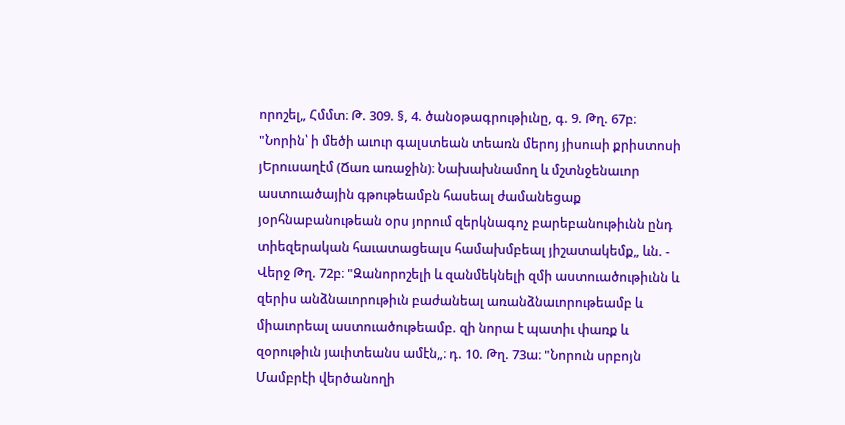որոշել„ Հմմտ։ Թ. 309. §, 4. ծանօթագրութիւնը, գ. 9. Թղ. 67բ։ "Նորին՝ ի մեծի աւուր գալստեան տեառն մերոյ յիսուսի քրիստոսի յԵրուսաղէմ (Ճառ առաջին)։ Նախախնամող և մշտնջենաւոր աստուածային գթութեամբն հասեալ ժամանեցաք յօրհնաբանութեան օրս յորում զերկնագոչ բարեբանութիւնն ընդ տիեզերական հաւատացեալս համախմբեալ յիշատակեմք„ ևն. - Վերջ Թղ. 72բ։ "Զանորոշելի և զանմեկնելի զմի աստուածութիւնն և զերիս անձնաւորութիւն բաժանեալ առանձնաւորութեամբ և միաւորեալ աստուածութեամբ. զի նորա է պատիւ փառք և զօրութիւն յաւիտեանս ամէն„։ դ. 10. Թղ. 73ա։ "Նորուն սրբոյն Մամբրէի վերծանողի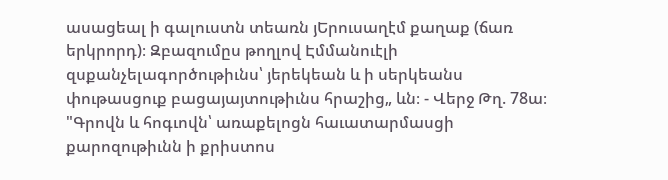ասացեալ ի գալուստն տեառն յԵրուսաղէմ քաղաք (ճառ երկրորդ)։ Զբազումըս թողլով Էմմանուէլի զսքանչելագործութիւնս՝ յերեկեան և ի սերկեանս փութասցուք բացայայտութիւնս հրաշից„ ևն։ - Վերջ Թղ. 78ա։ "Գրովն և հոգւովն՝ առաքելոցն հաւատարմասցի քարոզութիւնն ի քրիստոս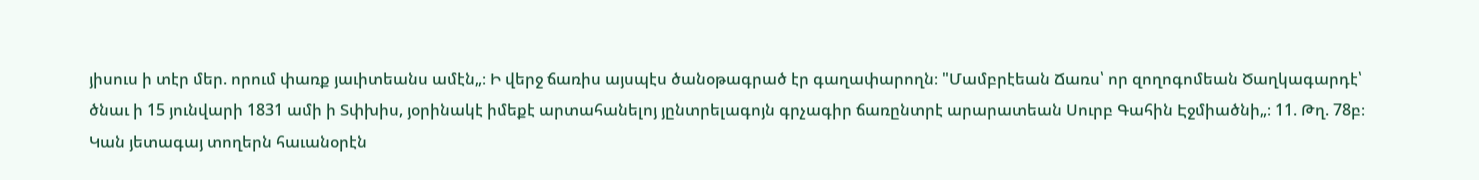յիսուս ի տէր մեր. որում փառք յաւիտեանս ամէն„։ Ի վերջ ճառիս այսպէս ծանօթագրած էր գաղափարողն։ "Մամբրէեան Ճառս՝ որ զողոգոմեան Ծաղկագարդէ՝ ծնաւ ի 15 յունվարի 1831 ամի ի Տփխիս, յօրինակէ իմեքէ արտահանելոյ յընտրելագոյն գրչագիր ճառընտրէ արարատեան Սուրբ Գահին Էջմիածնի„։ 11. Թղ. 78բ։ Կան յետագայ տողերն հաւանօրէն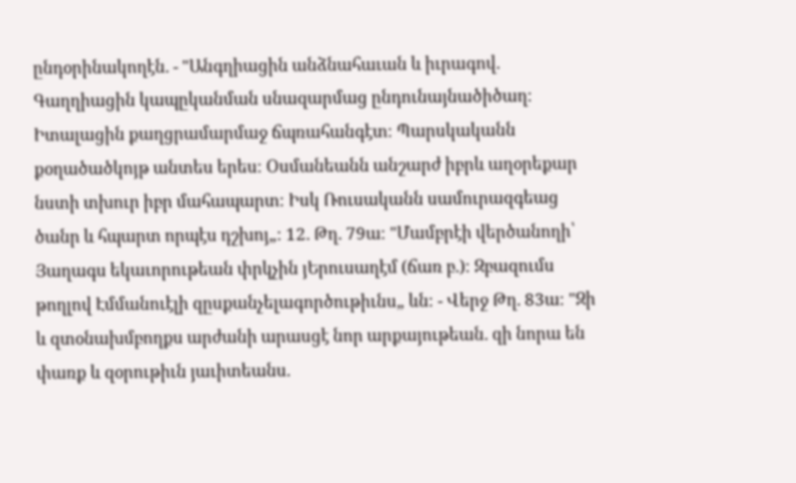ընդօրինակողէն. - "Անգղիացին անձնահաւան և իւրագով. Գաղղիացին կապըկանման սնազարմաց ընդունայնածիծաղ։ Իտալացին քաղցրամարմաջ ճպռահանգէտ։ Պարսկականն քօղածածկոյթ անտես երես։ Օսմանեանն անշարժ իբրև աղօրեքար նստի տխուր իբր մահապարտ։ Իսկ Ռուսականն սամուրազգեաց ծանր և հպարտ որպէս դշխոյ„։ 12. Թղ. 79ա։ "Մամբրէի վերծանողի՝ Յաղագս եկաւորութեան փրկչին յԵրուսաղէմ (ճառ բ.)։ Զբազումս թողլով Էմմանուէլի զըսքանչելագործութիւնս„ ևն։ - Վերջ Թղ. 83ա։ "Զի և զտօնախմբողքս արժանի արասցէ նոր արքայութեան. զի նորա են փառք և զօրութիւն յաւիտեանս.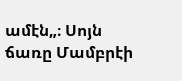ամէն„։ Սոյն ճառը Մամբրէի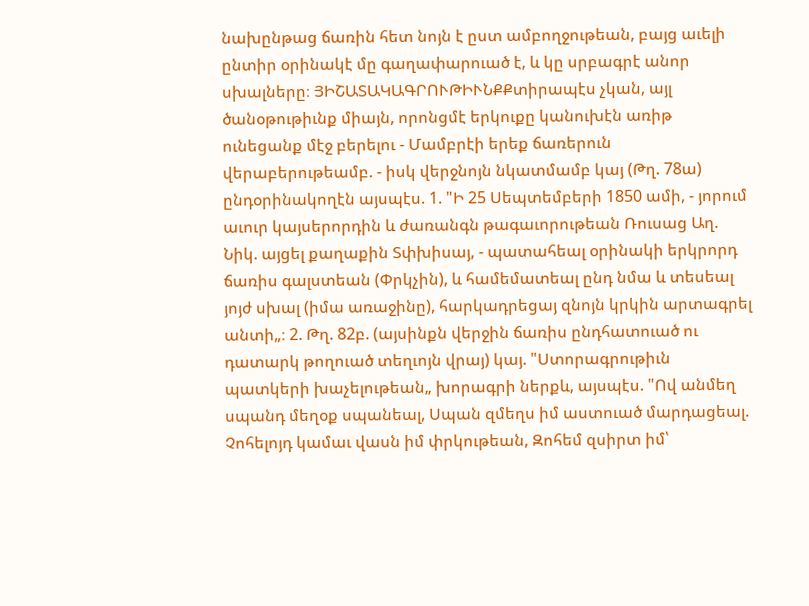նախընթաց ճառին հետ նոյն է ըստ ամբողջութեան, բայց աւելի ընտիր օրինակէ մը գաղափարուած է, և կը սրբագրէ անոր սխալները։ ՅԻՇԱՏԱԿԱԳՐՈՒԹԻՒՆՔՔտիրապէս չկան, այլ ծանօթութիւնք միայն, որոնցմէ երկուքը կանուխէն առիթ ունեցանք մէջ բերելու - Մամբրէի երեք ճառերուն վերաբերութեամբ. - իսկ վերջնոյն նկատմամբ կայ (Թղ. 78ա) ընդօրինակողէն այսպէս. 1. "Ի 25 Սեպտեմբերի 1850 ամի, - յորում աւուր կայսերորդին և ժառանգն թագաւորութեան Ռուսաց Աղ. Նիկ. այցել քաղաքին Տփխիսայ, - պատահեալ օրինակի երկրորդ ճառիս գալստեան (Փրկչին), և համեմատեալ ընդ նմա և տեսեալ յոյժ սխալ (իմա առաջինը), հարկադրեցայ զնոյն կրկին արտագրել անտի„։ 2. Թղ. 82բ. (այսինքն վերջին ճառիս ընդհատուած ու դատարկ թողուած տեղւոյն վրայ) կայ. "Ստորագրութիւն պատկերի խաչելութեան„ խորագրի ներքև, այսպէս. "Ով անմեղ սպանդ մեղօք սպանեալ, Սպան զմեղս իմ աստուած մարդացեալ. Չոհելոյդ կամաւ վասն իմ փրկութեան, Զոհեմ զսիրտ իմ՝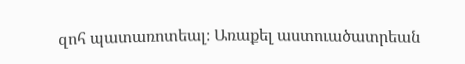զոհ պատառոտեալ։ Առաքել աստուածատրեան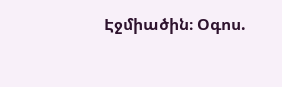Էջմիածին։ Օգոս.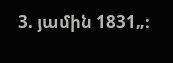3. յամին 1831„։